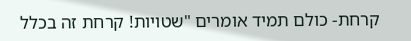קרחת- כולם תמיד אומרים "שטויות! קרחת זה בכלל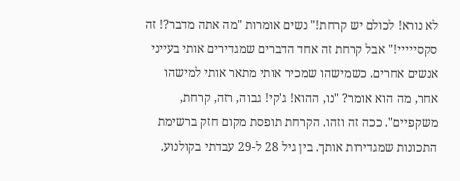לא נורא! לכולם יש קרחת!" נשים אומרות "מה אתה מדבר?! זה סקסייייי!" אבל קרחת זה אחד הדברים שמגדירים אותי בעייני אנשים אחרים. כשמישהו שמכיר אותי מתאר אותי למישהו אחר, מה הוא אומר? "נו, ההוא! ג'קי! גבוה, רזה, קרחת, משקפיים". ככה זה וזהו. הקרחת תופסת מקום חזק ברשימת התכונות שמגדירות אותך. בין גיל 28 ל-29 עבדתי בקולנוע.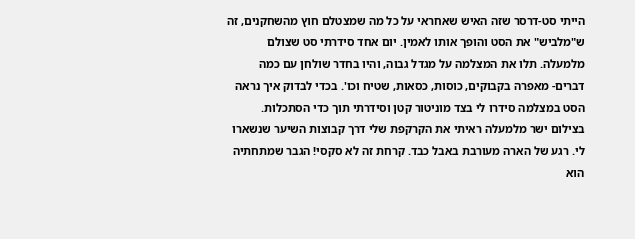הייתי סט-דרסר שזה האיש שאחראי על כל מה שמצטלם חוץ מהשחקנים, זה ש"מלביש" את הסט והופך אותו לאמין. יום אחד סידרתי סט שצולם מלמעלה. תלו את המצלמה על מגדל גבוה, והיו בחדר שולחן עם כמה דברים- מאפרה בקבוקים, כוסות, כסאות, שטיח וכו'. בכדי לבדוק איך נראה הסט במצלמה סידרו לי בצד מוניטור קטן וסידרתי תוך כדי הסתכלות. בצילום ישר מלמעלה ראיתי את הקרקפת שלי דרך קבוצות השיער שנשארו לי. רגע של הארה מעורבת באבל כבד. קרחת זה לא סקסי! הגבר שמתחתיה הוא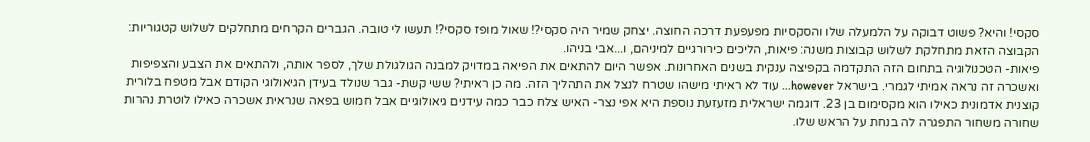סקסי! והיא? פשוט דבוקה על הלמעלה שלו והסקסיות מפעפעת דרכה החוצה. יצחק שמיר היה סקסי?! שאול מופז סקסי?! תעשו לי טובה. הגברים הקרחים מתחלקים לשלוש קטגוריות:
הקבוצה הזאת מתחלקת לשלוש קבוצות משנה: פיאות, הליכים כירורגיים למיניהם, ו...אבי בניהו.
פיאות- הטכנולוגיה בתחום הזה התקדמה בקפיצה ענקית בשנים האחרונות. אפשר היום להתאים את הפיאה במדויק למבנה הגולגולת שלך, לספר אותה, ולהתאים את הצבע והצפיפות ואשכרה זה נראה אמיתי לגמרי. בישראל however... עוד לא ראיתי מישהו שטרח לנצל את התהליך הזה. מה כן ראיתי? ששי קשת- גבר שנולד בעידן הגיאולוגי הקודם אבל מטפח בלורית קוצנית אדמונית כאילו הוא מקסימום בן 23. דוגמה ישראלית מזעזעת נוספת היא אפי נצר- האיש צלח כבר כמה עידנים גיאולוגיים אבל חמוש בפאה שנראית אשכרה כאילו לוטרת נהרות שחורה משחור התפגרה לה בנחת על הראש שלו.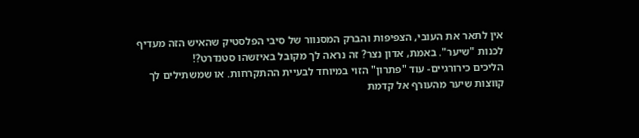אין לתאר את העובי, הצפיפות והברק המסנוור של סיבי הפלסטיק שהאיש הזה מעדיף לכנות "שיער". באמת, אדון נצר? זה נראה לך מקובל באיזשהו סטנדרט?!
הליכים כירורגיים- עוד "פתרון" הזוי במיוחד לבעיית ההתקרחות. או שמשתילים לך קווצות שיער מהעורף אל קדמת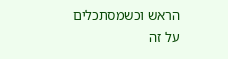הראש וכשמסתכלים על זה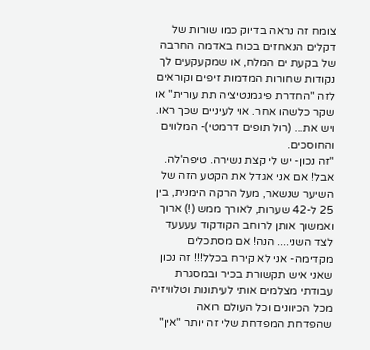צומח זה נראה בדיוק כמו שורות של דקלים הנאחזים בכוח באדמה החרבה של בקעת ים המלח, או שמקעקעים לך נקודות שחורות המדמות זיפים וקוראים לזה "החדרת פיגמנטיציה תת עורית" או שקר כלשהו אחר. אוי לעיניים שכך ראו.
ויש את... (רול תופים דרמטי)- המלווים והחוסכים.
"זה נכון- יש לי קצת נשירה. טיפה'לה. אבל! אם אני אגדל את הקטע הזה של השיער שנשאר, מעל הרקה הימנית, בין 25 ל-42 שערות, לאורך ממש (!) ארוך ואמשוך אותן לרוחב הקודקוד עעעעד לצד השני.... הנה! אם מסתכלים מקדימה- אני לא קירח בכלל!!! זה נכון שאני איש תקשורת בכיר ובמסגרת עבודתי מצלמים אותי לעיתונות וטלוויזיה מכל הכיוונים וכל העולם רואה שהפדחת המפדחת שלי זה יותר "אין"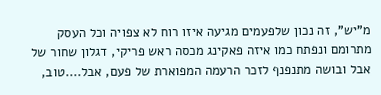מ"יש", זה נכון שלפעמים מגיעה איזו רוח לא צפויה וכל העסק מתרומם ונפתח כמו איזה פאקינג מכסה ראש פריקי, דגלון שחור של אבל ובושה מתנפנף לזכר הרעמה המפוארת של פעם, אבל....טוב,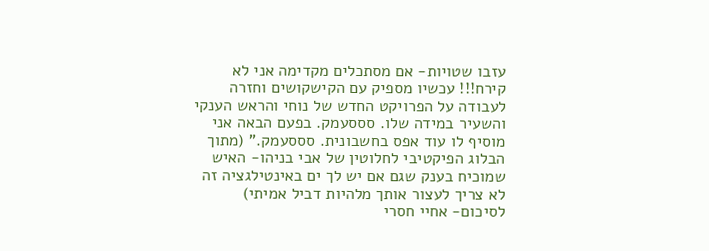עזבו שטויות- אם מסתכלים מקדימה אני לא קירח!!! עכשיו מספיק עם הקישקושים וחזרה לעבודה על הפרויקט החדש של נוחי והראש הענקי והשעיר במידה שלו. סססעמק. בפעם הבאה אני מוסיף לו עוד אפס בחשבונית. סססעמק." (מתוך הבלוג הפיקטיבי לחלוטין של אבי בניהו- האיש שמוכיח בענק שגם אם יש לך ים באינטילגציה זה לא צריך לעצור אותך מלהיות דביל אמיתי)
לסיכום- אחיי חסרי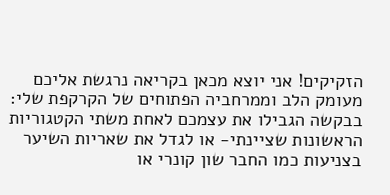הזקיקים! אני יוצא מכאן בקריאה נרגשת אליכם מעומק הלב וממרחביה הפתוחים של הקרקפת שלי: בבקשה הגבילו את עצמכם לאחת משתי הקטגוריות הראשונות שציינתי- או לגדל את שאריות השיער בצניעות כמו החבר שון קונרי או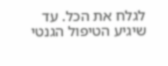לגלח את הכל. עד שיגיע הטיפול הגנטי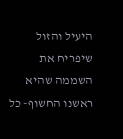היעיל והזול שיפריח את השממה שהיא ראשנו החשוף- כל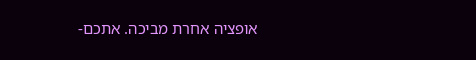אופציה אחרת מביכה. אתכם-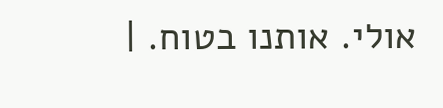אולי. אותנו בטוח. |